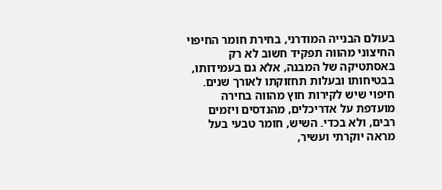בעולם הבנייה המודרני, בחירת חומר החיפוי החיצוני מהווה תפקיד חשוב לא רק באסתטיקה של המבנה, אלא גם בעמידותו, בבטיחותו ובעלות תחזוקתו לאורך שנים. חיפוי שיש לקירות חוץ מהווה בחירה מועדפת על אדריכלים, מהנדסים ויזמים רבים, ולא בכדי. השיש, חומר טבעי בעל מראה יוקרתי ועשיר,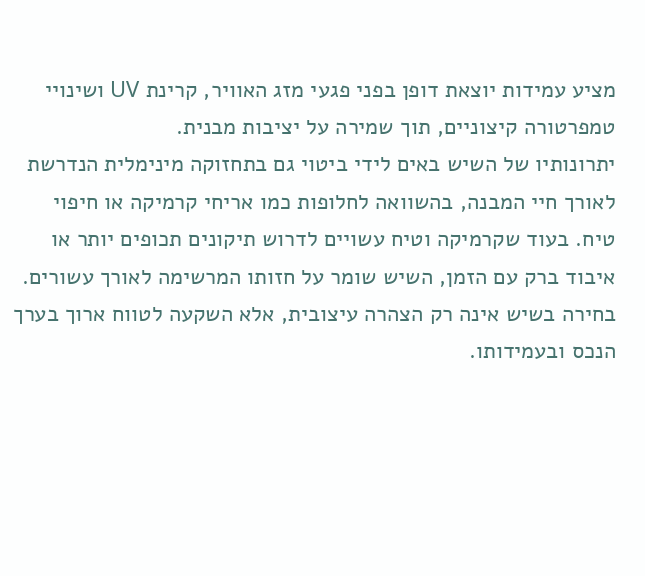מציע עמידות יוצאת דופן בפני פגעי מזג האוויר, קרינת UV ושינויי טמפרטורה קיצוניים, תוך שמירה על יציבות מבנית.
יתרונותיו של השיש באים לידי ביטוי גם בתחזוקה מינימלית הנדרשת לאורך חיי המבנה, בהשוואה לחלופות כמו אריחי קרמיקה או חיפוי טיח. בעוד שקרמיקה וטיח עשויים לדרוש תיקונים תכופים יותר או איבוד ברק עם הזמן, השיש שומר על חזותו המרשימה לאורך עשורים. בחירה בשיש אינה רק הצהרה עיצובית, אלא השקעה לטווח ארוך בערך הנכס ובעמידותו.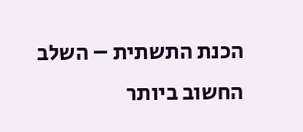הכנת התשתית – השלב החשוב ביותר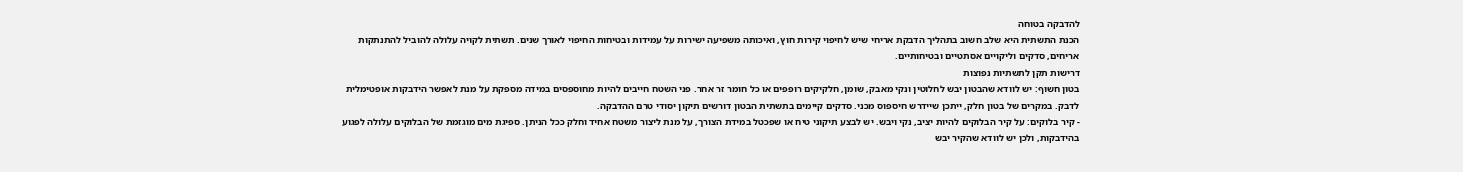להדבקה בטוחה
הכנת התשתית היא שלב חשוב בתהליך הדבקת אריחי שיש לחיפוי קירות חוץ, ואיכותה משפיעה ישירות על עמידות ובטיחות החיפוי לאורך שנים. תשתית לקויה עלולה להוביל להתנתקות אריחים, סדקים וליקויים אסתטיים ובטיחותיים.
דרישות תקן לתשתיות נפוצות
בטון חשוף: יש לוודא שהבטון יבש לחלוטין ונקי מאבק, שומן, חלקיקים רופפים או כל חומר זר אחר. פני השטח חייבים להיות מחוספסים במידה מספקת על מנת לאפשר הידבקות אופטימלית לדבק. במקרים של בטון חלק, ייתכן שיידרש חיספוס מכני. סדקים קיימים בתשתית הבטון דורשים תיקון יסודי טרם ההדבקה.
- קיר בלוקים: על קיר הבלוקים להיות יציב, נקי ויבש. יש לבצע תיקוני טיח או שפכטל במידת הצורך, על מנת ליצור משטח אחיד וחלק ככל הניתן. ספיגת מים מוגזמת של הבלוקים עלולה לפגוע בהידבקות, ולכן יש לוודא שהקיר יבש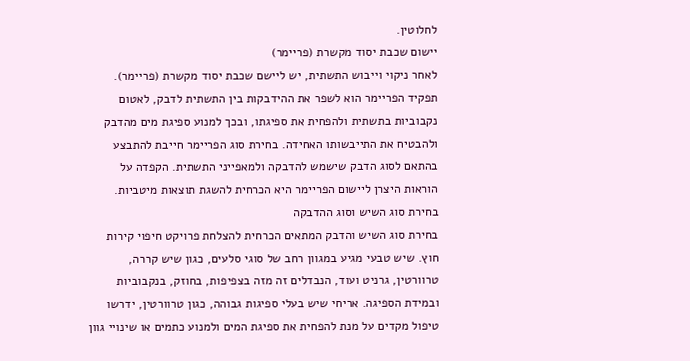לחלוטין.
יישום שכבת יסוד מקשרת (פריימר)
לאחר ניקוי וייבוש התשתית, יש ליישם שכבת יסוד מקשרת (פריימר). תפקיד הפריימר הוא לשפר את ההידבקות בין התשתית לדבק, לאטום נקבוביות בתשתית ולהפחית את ספיגתו, ובכך למנוע ספיגת מים מהדבק ולהבטיח את התייבשותו האחידה. בחירת סוג הפריימר חייבת להתבצע בהתאם לסוג הדבק שישמש להדבקה ולמאפייני התשתית. הקפדה על הוראות היצרן ליישום הפריימר היא הכרחית להשגת תוצאות מיטביות.
בחירת סוג השיש וסוג ההדבקה
בחירת סוג השיש והדבק המתאים הכרחית להצלחת פרויקט חיפוי קירות חוץ. שיש טבעי מגיע במגוון רחב של סוגי סלעים, כגון שיש קררה, טרוורטין, גרניט ועוד, הנבדלים זה מזה בצפיפות, בחוזק, בנקבוביות ובמידת הספיגה. אריחי שיש בעלי ספיגות גבוהה, כגון טרוורטין, ידרשו טיפול מקדים על מנת להפחית את ספיגת המים ולמנוע כתמים או שינויי גוון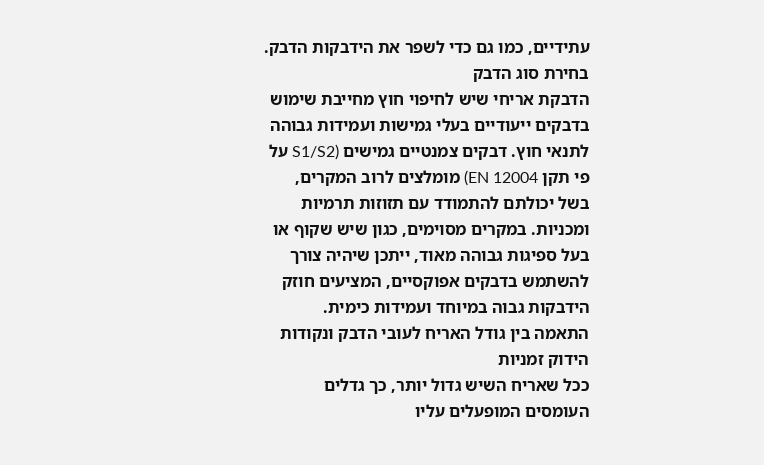עתידיים, כמו גם כדי לשפר את הידבקות הדבק.
בחירת סוג הדבק
הדבקת אריחי שיש לחיפוי חוץ מחייבת שימוש בדבקים ייעודיים בעלי גמישות ועמידות גבוהה לתנאי חוץ. דבקים צמנטיים גמישים (S1/S2 על פי תקן EN 12004) מומלצים לרוב המקרים, בשל יכולתם להתמודד עם תזוזות תרמיות ומכניות. במקרים מסוימים, כגון שיש שקוף או בעל ספיגות גבוהה מאוד, ייתכן שיהיה צורך להשתמש בדבקים אפוקסיים, המציעים חוזק הידבקות גבוה במיוחד ועמידות כימית.
התאמה בין גודל האריח לעובי הדבק ונקודות הידוק זמניות
ככל שאריח השיש גדול יותר, כך גדלים העומסים המופעלים עליו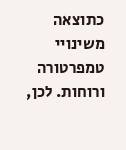כתוצאה משינויי טמפרטורה ורוחות. לכן,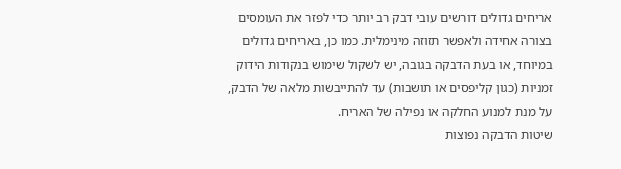אריחים גדולים דורשים עובי דבק רב יותר כדי לפזר את העומסים בצורה אחידה ולאפשר תזוזה מינימלית. כמו כן, באריחים גדולים במיוחד, או בעת הדבקה בגובה, יש לשקול שימוש בנקודות הידוק זמניות (כגון קליפסים או תושבות) עד להתייבשות מלאה של הדבק, על מנת למנוע החלקה או נפילה של האריח.
שיטות הדבקה נפוצות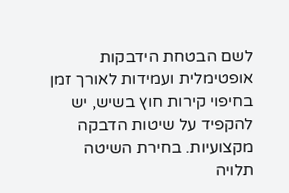לשם הבטחת הידבקות אופטימלית ועמידות לאורך זמן בחיפוי קירות חוץ בשיש, יש להקפיד על שיטות הדבקה מקצועיות. בחירת השיטה תלויה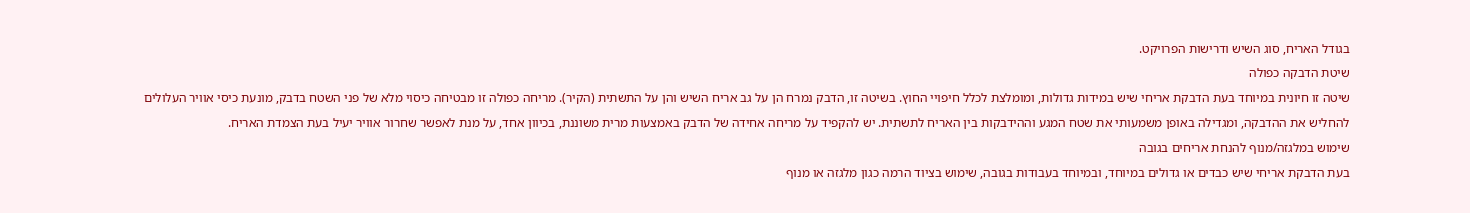בגודל האריח, סוג השיש ודרישות הפרויקט.
שיטת הדבקה כפולה
שיטה זו חיונית במיוחד בעת הדבקת אריחי שיש במידות גדולות, ומומלצת לכלל חיפויי החוץ. בשיטה זו, הדבק נמרח הן על גב אריח השיש והן על התשתית (הקיר). מריחה כפולה זו מבטיחה כיסוי מלא של פני השטח בדבק, מונעת כיסי אוויר העלולים להחליש את ההדבקה, ומגדילה באופן משמעותי את שטח המגע וההידבקות בין האריח לתשתית. יש להקפיד על מריחה אחידה של הדבק באמצעות מרית משוננת, בכיוון אחד, על מנת לאפשר שחרור אוויר יעיל בעת הצמדת האריח.
שימוש במלגזה/מנוף להנחת אריחים בגובה
בעת הדבקת אריחי שיש כבדים או גדולים במיוחד, ובמיוחד בעבודות בגובה, שימוש בציוד הרמה כגון מלגזה או מנוף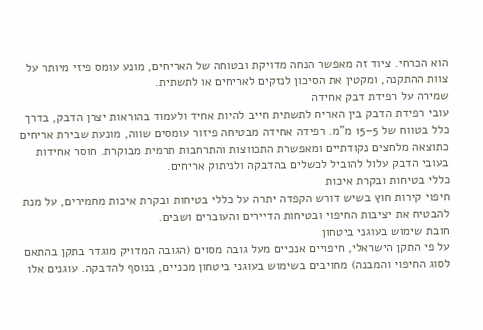הוא הכרחי. ציוד זה מאפשר הנחה מדויקת ובטוחה של האריחים, מונע עומס פיזי מיותר על צוות ההתקנה, ומקטין את הסיכון לנזקים לאריחים או לתשתית.
שמירה על רפידת דבק אחידה
עובי רפידת הדבק בין האריח לתשתית חייב להיות אחיד ולעמוד בהוראות יצרן הדבק, בדרך כלל בטווח של 5–15 מ"מ. רפידה אחידה מבטיחה פיזור עומסים שווה, מונעת שבירת אריחים כתוצאה מלחצים נקודתיים ומאפשרת התכווצות והתרחבות תרמית מבוקרת. חוסר אחידות בעובי הדבק עלול להוביל לכשלים בהדבקה ולניתוק אריחים.
כללי בטיחות ובקרת איכות
חיפוי קירות חוץ בשיש דורש הקפדה יתרה על כללי בטיחות ובקרת איכות מחמירים, על מנת להבטיח את יציבות החיפוי ובטיחות הדיירים והעוברים ושבים.
חובת שימוש בעוגני ביטחון
על פי התקן הישראלי, חיפויים אנכיים מעל גובה מסוים (הגובה המדויק מוגדר בתקן בהתאם לסוג החיפוי והמבנה) מחויבים בשימוש בעוגני ביטחון מכניים, בנוסף להדבקה. עוגנים אלו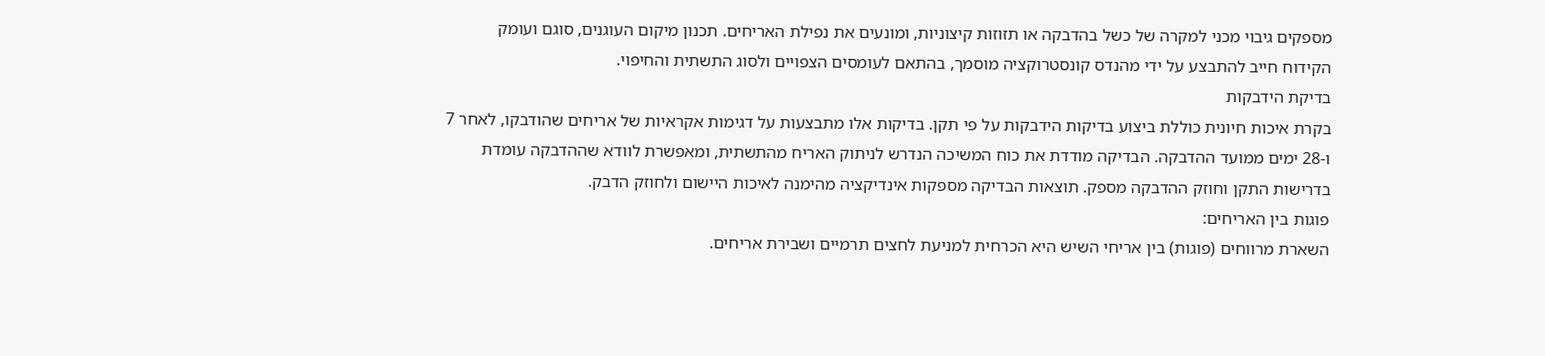מספקים גיבוי מכני למקרה של כשל בהדבקה או תזוזות קיצוניות, ומונעים את נפילת האריחים. תכנון מיקום העוגנים, סוגם ועומק הקידוח חייב להתבצע על ידי מהנדס קונסטרוקציה מוסמך, בהתאם לעומסים הצפויים ולסוג התשתית והחיפוי.
בדיקת הידבקות
בקרת איכות חיונית כוללת ביצוע בדיקות הידבקות על פי תקן. בדיקות אלו מתבצעות על דגימות אקראיות של אריחים שהודבקו, לאחר 7 ו-28 ימים ממועד ההדבקה. הבדיקה מודדת את כוח המשיכה הנדרש לניתוק האריח מהתשתית, ומאפשרת לוודא שההדבקה עומדת בדרישות התקן וחוזק ההדבקה מספק. תוצאות הבדיקה מספקות אינדיקציה מהימנה לאיכות היישום ולחוזק הדבק.
פוגות בין האריחים:
השארת מרווחים (פוגות) בין אריחי השיש היא הכרחית למניעת לחצים תרמיים ושבירת אריחים.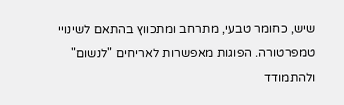שיש, כחומר טבעי, מתרחב ומתכווץ בהתאם לשינויי טמפרטורה. הפוגות מאפשרות לאריחים "לנשום" ולהתמודד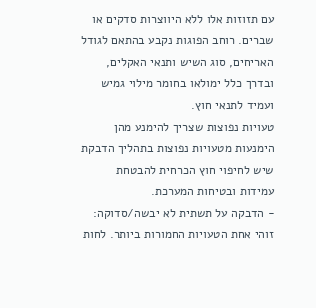עם תזוזות אלו ללא היווצרות סדקים או שברים. רוחב הפוגות נקבע בהתאם לגודל האריחים, סוג השיש ותנאי האקלים, ובדרך כלל ימולאו בחומר מילוי גמיש ועמיד לתנאי חוץ.
טעויות נפוצות שצריך להימנע מהן
הימנעות מטעויות נפוצות בתהליך הדבקת שיש לחיפוי חוץ הכרחית להבטחת עמידות ובטיחות המערכת.
- הדבקה על תשתית לא יבשה/סדוקה: זוהי אחת הטעויות החמורות ביותר. לחות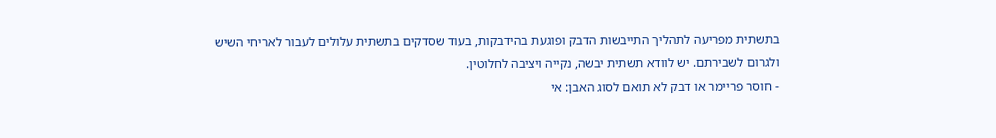בתשתית מפריעה לתהליך התייבשות הדבק ופוגעת בהידבקות, בעוד שסדקים בתשתית עלולים לעבור לאריחי השיש ולגרום לשבירתם. יש לוודא תשתית יבשה, נקייה ויציבה לחלוטין.
- חוסר פריימר או דבק לא תואם לסוג האבן: אי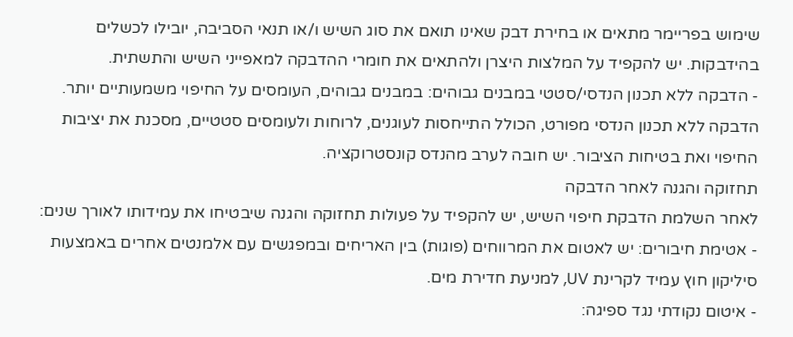שימוש בפריימר מתאים או בחירת דבק שאינו תואם את סוג השיש ו/או תנאי הסביבה, יובילו לכשלים בהידבקות. יש להקפיד על המלצות היצרן ולהתאים את חומרי ההדבקה למאפייני השיש והתשתית.
- הדבקה ללא תכנון הנדסי/סטטי במבנים גבוהים: במבנים גבוהים, העומסים על החיפוי משמעותיים יותר. הדבקה ללא תכנון הנדסי מפורט, הכולל התייחסות לעוגנים, לרוחות ולעומסים סטטיים, מסכנת את יציבות החיפוי ואת בטיחות הציבור. יש חובה לערב מהנדס קונסטרוקציה.
תחזוקה והגנה לאחר הדבקה
לאחר השלמת הדבקת חיפוי השיש, יש להקפיד על פעולות תחזוקה והגנה שיבטיחו את עמידותו לאורך שנים:
- אטימת חיבורים: יש לאטום את המרווחים (פוגות) בין האריחים ובמפגשים עם אלמנטים אחרים באמצעות סיליקון חוץ עמיד לקרינת UV, למניעת חדירת מים.
- איטום נקודתי נגד ספיגה: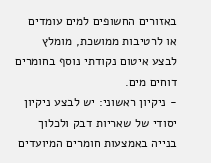באזורים החשופים למים עומדים או לרטיבות ממושכת, מומלץ לבצע איטום נקודתי נוסף בחומרים דוחים מים.
- ניקיון ראשוני: יש לבצע ניקיון יסודי של שאריות דבק ולכלוך בנייה באמצעות חומרים המיועדים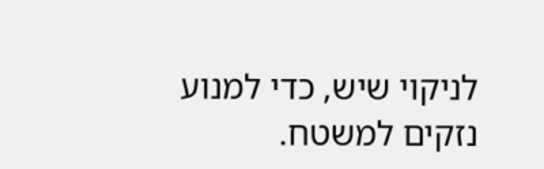לניקוי שיש, כדי למנוע נזקים למשטח.